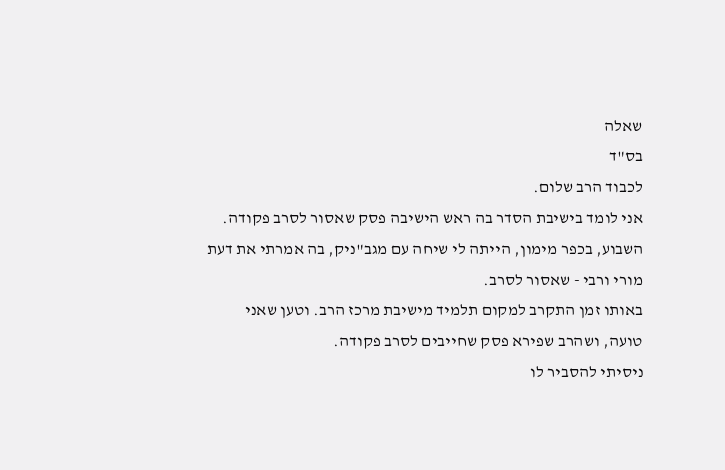שאלה
בס"ד
לכבוד הרב שלום.
אני לומד בישיבת הסדר בה ראש הישיבה פסק שאסור לסרב פקודה.
השבוע, בכפר מימון, הייתה לי שיחה עם מגב"ניק, בה אמרתי את דעת מורי ורבי - שאסור לסרב.
באותו זמן התקרב למקום תלמיד מישיבת מרכז הרב. וטען שאני טועה, ושהרב שפירא פסק שחייבים לסרב פקודה.
ניסיתי להסביר לו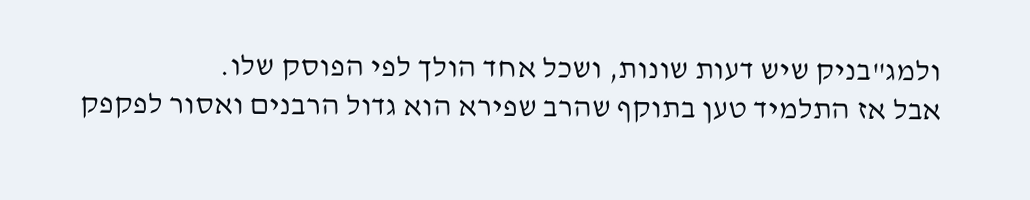ולמג"בניק שיש דעות שונות, ושכל אחד הולך לפי הפוסק שלו.
אבל אז התלמיד טען בתוקף שהרב שפירא הוא גדול הרבנים ואסור לפקפק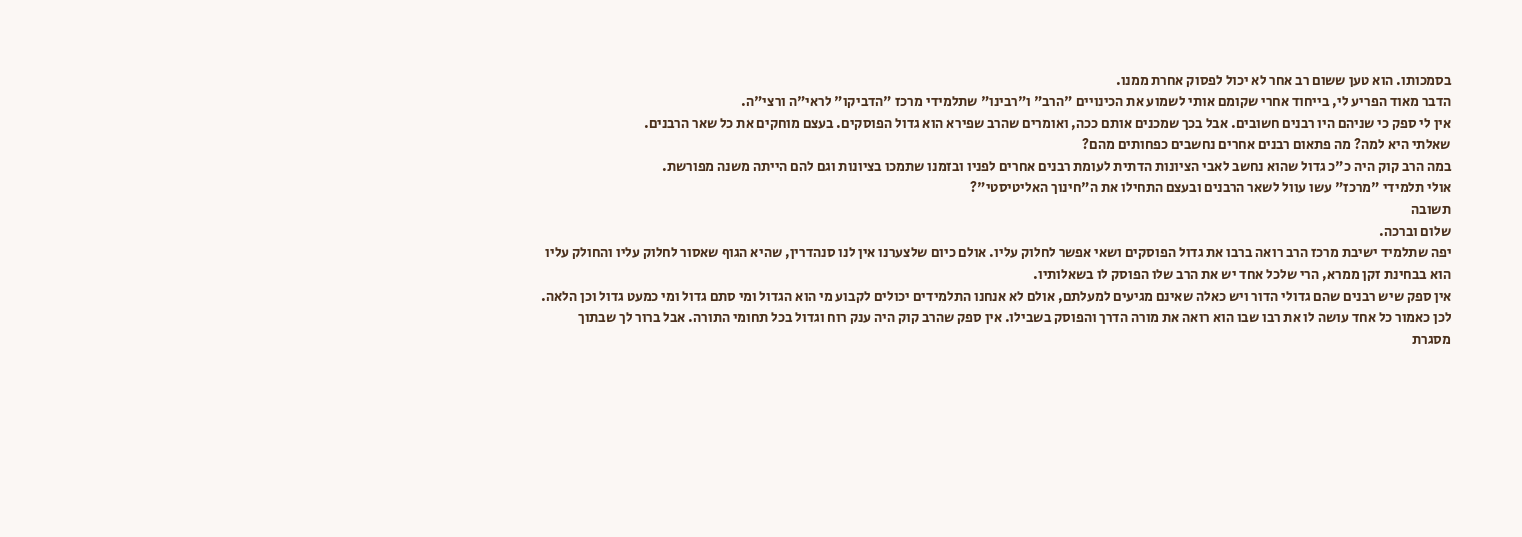בסמכותו. הוא טען ששום רב אחר לא יכול לפסוק אחרת ממנו.
הדבר מאוד הפריע לי, בייחוד אחרי שקומם אותי לשמוע את הכינויים "הרב" ו"רבינו" שתלמידי מרכז "הדביקו" לראי"ה ורצי"ה.
אין לי ספק כי שניהם היו רבנים חשובים. אבל בכך שמכנים אותם ככה, ואומרים שהרב שפירא הוא גדול הפוסקים. בעצם מוחקים את כל שאר הרבנים.
שאלתי היא למה? מה פתאום רבנים אחרים נחשבים כפחותים מהם?
במה הרב קוק היה כ"כ גדול שהוא נחשב לאבי הציונות הדתית לעומת רבנים אחרים לפניו ובזמנו שתמכו בציונות וגם להם הייתה משנה מפורשת.
אולי תלמידי "מרכז" עשו עוול לשאר הרבנים ובעצם התחילו את ה"חינוך האליטיסטי"?
תשובה
שלום וברכה.
יפה שתלמיד ישיבת מרכז הרב רואה ברבו את גדול הפוסקים ושאי אפשר לחלוק עליו. אולם כיום שלצערנו אין לנו סנהדרין, שהיא הגוף שאסור לחלוק עליו והחולק עליו הוא בבחינת זקן ממרא, הרי שלכל אחד יש את הרב שלו הפוסק לו בשאלותיו.
אין ספק שיש רבנים שהם גדולי הדור ויש כאלה שאינם מגיעים למעלתם, אולם לא אנחנו התלמידים יכולים לקבוע מי הוא הגדול ומי סתם גדול ומי כמעט גדול וכן הלאה. לכן כאמור כל אחד עושה לו את רבו שבו הוא רואה את מורה הדרך והפוסק בשבילו. אין ספק שהרב קוק היה ענק רוח וגדול בכל תחומי התורה. אבל ברור לך שבתוך מסגרת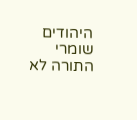היהודים שומרי התורה לא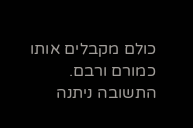כולם מקבלים אותו כמורם ורבם.
התשובה ניתנה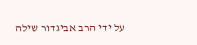על ידי הרב אביגדור שילה